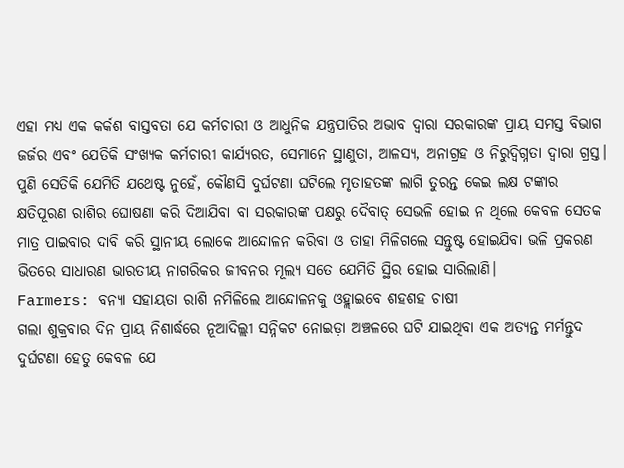ଏହା ମଧ୍ୟ ଏକ କର୍କଶ ବାସ୍ତବତା ଯେ କର୍ମଚାରୀ ଓ ଆଧୁନିକ ଯନ୍ତ୍ରପାତିର ଅଭାବ ଦ୍ବାରା ସରକାରଙ୍କ ପ୍ରାୟ ସମସ୍ତ ବିଭାଗ ଜର୍ଜର ଏବଂ ଯେତିକି ସଂଖ୍ୟକ କର୍ମଚାରୀ କାର୍ଯ୍ୟରତ, ସେମାନେ ସ୍ଥାଣୁତା, ଆଳସ୍ୟ, ଅନାଗ୍ରହ ଓ ନିରୁଦ୍ବିଗ୍ନତା ଦ୍ବାରା ଗ୍ରସ୍ତ। ପୁଣି ସେତିକି ଯେମିତି ଯଥେଷ୍ଟ ନୁହେଁ, କୌଣସି ଦୁର୍ଘଟଣା ଘଟିଲେ ମୃତାହତଙ୍କ ଲାଗି ତୁରନ୍ତ କେଇ ଲକ୍ଷ ଟଙ୍କାର କ୍ଷତିପୂରଣ ରାଶିର ଘୋଷଣା କରି ଦିଆଯିବା ବା ସରକାରଙ୍କ ପକ୍ଷରୁ ଦୈବାତ୍ ସେଭଳି ହୋଇ ନ ଥିଲେ କେବଳ ସେତକ ମାତ୍ର ପାଇବାର ଦାବି କରି ସ୍ଥାନୀୟ ଲୋକେ ଆନ୍ଦୋଳନ କରିବା ଓ ତାହା ମିଳିଗଲେ ସନ୍ତୁଷ୍ଟ ହୋଇଯିବା ଭଳି ପ୍ରକରଣ ଭିତରେ ସାଧାରଣ ଭାରତୀୟ ନାଗରିକର ଜୀବନର ମୂଲ୍ୟ ସତେ ଯେମିତି ସ୍ଥିର ହୋଇ ସାରିଲାଣି।
Farmers: ବନ୍ୟା ସହାୟତା ରାଶି ନମିଳିଲେ ଆନ୍ଦୋଳନକୁ ଓହ୍ଲାଇବେ ଶହଶହ ଚାଷୀ
ଗଲା ଶୁକ୍ରବାର ଦିନ ପ୍ରାୟ ନିଶାର୍ଦ୍ଧରେ ନୂଆଦିଲ୍ଲୀ ସନ୍ନିକଟ ନୋଇଡ଼ା ଅଞ୍ଚଳରେ ଘଟି ଯାଇଥିବା ଏକ ଅତ୍ୟନ୍ତ ମର୍ମନ୍ତୁଦ ଦୁର୍ଘଟଣା ହେତୁ କେବଳ ଯେ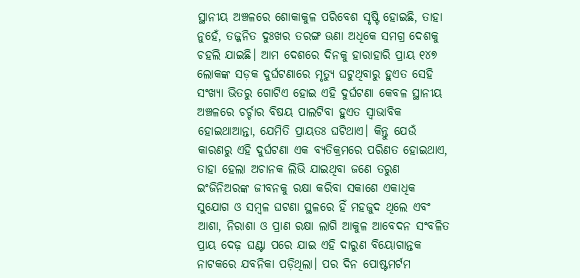ସ୍ଥାନୀୟ ଅଞ୍ଚଳରେ ଶୋକାକୁଳ ପରିବେଶ ସୃଷ୍ଟି ହୋଇଛି, ତାହା ନୁହେଁ, ତଜ୍ଜନିତ ଦୁଃଖର ତରଙ୍ଗ ଊଣା ଅଧିକେ ସମଗ୍ର ଦେଶକୁ ଚହଲି ଯାଇଛି। ଆମ ଦେଶରେ ଦିନକୁ ହାରାହାରି ପ୍ରାୟ ୧୪୭ ଲୋକଙ୍କ ସଡ଼କ ଦୁର୍ଘଟଣାରେ ମୃତ୍ୟୁ ଘଟୁଥିବାରୁ ହୁଏତ ସେହି ସଂଖ୍ୟା ଭିତରୁ ଗୋଟିଏ ହୋଇ ଏହି ଦୁର୍ଘଟଣା କେବଳ ସ୍ଥାନୀୟ ଅଞ୍ଚଳରେ ଚର୍ଚ୍ଚାର ବିଷୟ ପାଲଟିବା ହୁଏତ ସ୍ବାଭାବିକ ହୋଇଥାଆନ୍ତା, ଯେମିତି ପ୍ରାୟତଃ ଘଟିଥାଏ। କିନ୍ତୁ ଯେଉଁ କାରଣରୁ ଏହି ଦୁର୍ଘଟଣା ଏକ ବ୍ୟତିକ୍ରମରେ ପରିଣତ ହୋଇଥାଏ, ତାହା ହେଲା ଅଚାନକ ଲିଭି ଯାଇଥିବା ଜଣେ ତରୁଣ ଇଂଜିନିଅରଙ୍କ ଜୀବନକୁ ରକ୍ଷା କରିବା ସକାଶେ ଏକାଧିକ ସୁଯୋଗ ଓ ସମ୍ବଳ ଘଟଣା ସ୍ଥଳରେ ହିଁ ମହଜୁଦ ଥିଲେ ଏବଂ ଆଶା, ନିରାଶା ଓ ପ୍ରାଣ ରକ୍ଷା ଲାଗି ଆକୁଳ ଆବେଦନ ସଂବଳିତ ପ୍ରାୟ ଦେଢ଼ ଘଣ୍ଟା ପରେ ଯାଇ ଏହି ଦାରୁଣ ବିୟୋଗାନ୍ତକ ନାଟକରେ ଯବନିକା ପଡ଼ିଥିଲା। ପର ଦିନ ପୋଷ୍ଟମର୍ଟମ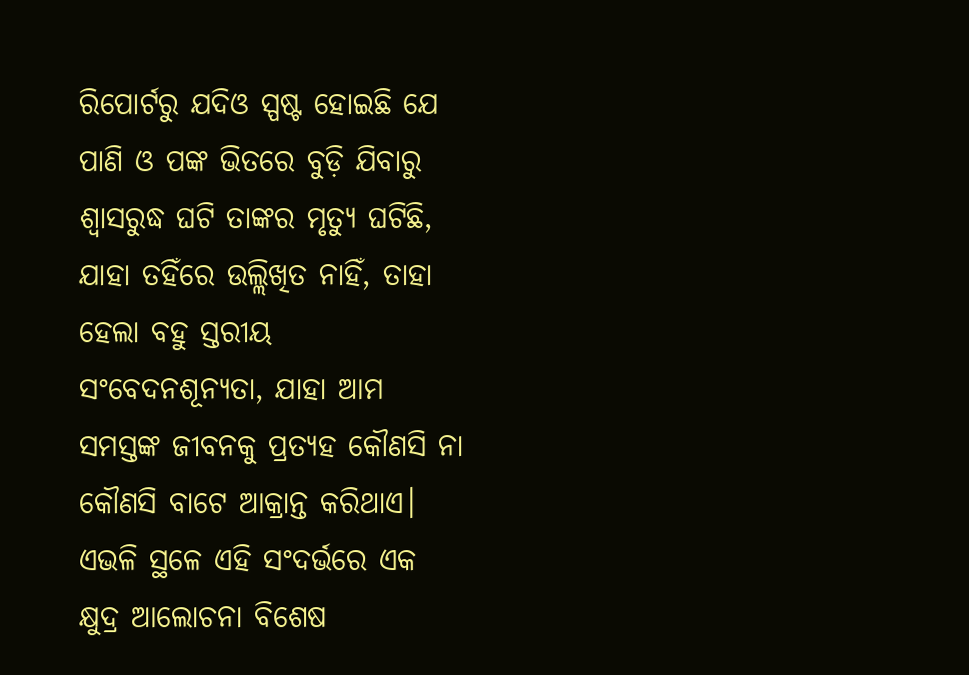ରିପୋର୍ଟରୁ ଯଦିଓ ସ୍ପଷ୍ଟ ହୋଇଛି ଯେ ପାଣି ଓ ପଙ୍କ ଭିତରେ ବୁଡ଼ି ଯିବାରୁ ଶ୍ବାସରୁଦ୍ଧ ଘଟି ତାଙ୍କର ମୃତ୍ୟୁ ଘଟିଛି, ଯାହା ତହିଁରେ ଉଲ୍ଲିଖିତ ନାହିଁ, ତାହା ହେଲା ବହୁ ସ୍ତରୀୟ ସଂବେଦନଶୂନ୍ୟତା, ଯାହା ଆମ ସମସ୍ତଙ୍କ ଜୀବନକୁ ପ୍ରତ୍ୟହ କୌଣସି ନା କୌଣସି ବାଟେ ଆକ୍ରାନ୍ତ କରିଥାଏ। ଏଭଳି ସ୍ଥଳେ ଏହି ସଂଦର୍ଭରେ ଏକ କ୍ଷୁଦ୍ର ଆଲୋଚନା ବିଶେଷ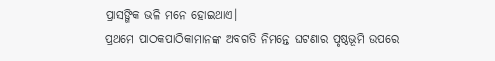ପ୍ରାସଙ୍ଗିକ ଭଳି ମନେ ହୋଇଥାଏ।
ପ୍ରଥମେ ପାଠକପାଠିକାମାନଙ୍କ ଅବଗତି ନିମନ୍ତେ ଘଟଣାର ପୃଷ୍ଠଭୂମି ଉପରେ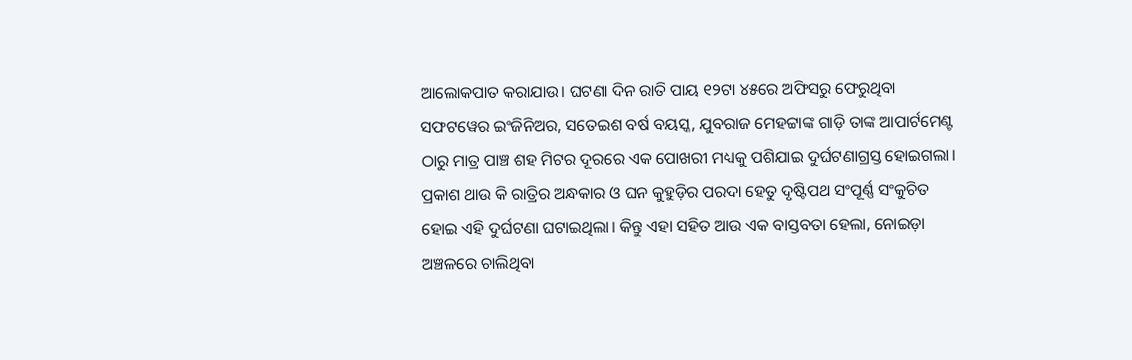ଆଲୋକପାତ କରାଯାଉ। ଘଟଣା ଦିନ ରାତି ପାୟ ୧୨ଟା ୪୫ରେ ଅଫିସରୁ ଫେରୁଥିବା ସଫଟୱେର ଇଂଜିନିଅର, ସତେଇଶ ବର୍ଷ ବୟସ୍କ, ଯୁବରାଜ ମେହଟ୍ଟାଙ୍କ ଗାଡ଼ି ତାଙ୍କ ଆପାର୍ଟମେଣ୍ଟ ଠାରୁ ମାତ୍ର ପାଞ୍ଚ ଶହ ମିଟର ଦୂରରେ ଏକ ପୋଖରୀ ମଧ୍ୟକୁ ପଶିଯାଇ ଦୁର୍ଘଟଣାଗ୍ରସ୍ତ ହୋଇଗଲା। ପ୍ରକାଶ ଥାଉ କି ରାତ୍ରିର ଅନ୍ଧକାର ଓ ଘନ କୁହୁଡ଼ିର ପରଦା ହେତୁ ଦୃଷ୍ଟିପଥ ସଂପୂର୍ଣ୍ଣ ସଂକୁଚିତ ହୋଇ ଏହି ଦୁର୍ଘଟଣା ଘଟାଇଥିଲା। କିନ୍ତୁ ଏହା ସହିତ ଆଉ ଏକ ବାସ୍ତବତା ହେଲା, ନୋଇଡ଼ା ଅଞ୍ଚଳରେ ଚାଲିଥିବା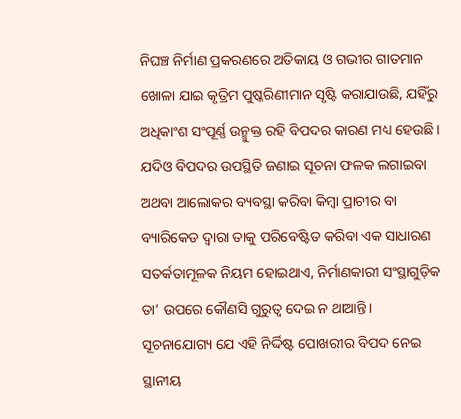ନିଘଞ୍ଚ ନିର୍ମାଣ ପ୍ରକରଣରେ ଅତିକାୟ ଓ ଗଭୀର ଗାତମାନ ଖୋଳା ଯାଇ କୃତ୍ରିମ ପୁଷ୍କରିଣୀମାନ ସୃଷ୍ଟି କରାଯାଉଛି, ଯହିଁରୁ ଅଧିକାଂଶ ସଂପୂର୍ଣ୍ଣ ଉନ୍ମୁକ୍ତ ରହି ବିପଦର କାରଣ ମଧ୍ୟ ହେଉଛି। ଯଦିଓ ବିପଦର ଉପସ୍ଥିତି ଜଣାଇ ସୂଚନା ଫଳକ ଲଗାଇବା ଅଥବା ଆଲୋକର ବ୍ୟବସ୍ଥା କରିବା କିମ୍ବା ପ୍ରାଚୀର ବା ବ୍ୟାରିକେଡ ଦ୍ବାରା ତାକୁ ପରିବେଷ୍ଟିତ କରିବା ଏକ ସାଧାରଣ ସତର୍କତାମୂଳକ ନିୟମ ହୋଇଥାଏ, ନିର୍ମାଣକାରୀ ସଂସ୍ଥାଗୁଡ଼ିକ ତା’ ଉପରେ କୌଣସି ଗୁରୁତ୍ବ ଦେଇ ନ ଥାଆନ୍ତି। ସୂଚନାଯୋଗ୍ୟ ଯେ ଏହି ନିର୍ଦ୍ଦିଷ୍ଟ ପୋଖରୀର ବିପଦ ନେଇ ସ୍ଥାନୀୟ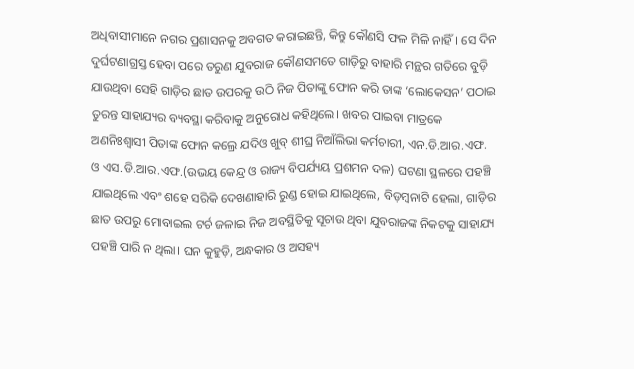ଅଧିବାସୀମାନେ ନଗର ପ୍ରଶାସନକୁ ଅବଗତ କରାଇଛନ୍ତି, କିନ୍ତୁ କୌଣସି ଫଳ ମିଳି ନାହିଁ। ସେ ଦିନ ଦୁର୍ଘଟଣାଗ୍ରସ୍ତ ହେବା ପରେ ତରୁଣ ଯୁବରାଜ କୌଣସମତେ ଗାଡ଼ିରୁ ବାହାରି ମନ୍ଥର ଗତିରେ ବୁଡ଼ି ଯାଉଥିବା ସେହି ଗାଡ଼ିର ଛାତ ଉପରକୁ ଉଠି ନିଜ ପିତାଙ୍କୁ ଫୋନ କରି ତାଙ୍କ ‘ଲୋକେସନ’ ପଠାଇ ତୁରନ୍ତ ସାହାଯ୍ୟର ବ୍ୟବସ୍ଥା କରିବାକୁ ଅନୁରୋଧ କହିଥିଲେ। ଖବର ପାଇବା ମାତ୍ରକେ ଅଣନିଃଶ୍ବାସୀ ପିତାଙ୍କ ଫୋନ କଲ୍ରେ ଯଦିଓ ଖୁବ୍ ଶୀଘ୍ର ନିଆଁଲିଭା କର୍ମଚାରୀ, ଏନ.ଡି.ଆର.ଏଫ. ଓ ଏସ.ଡି.ଆର.ଏଫ.(ଉଭୟ କେନ୍ଦ୍ର ଓ ରାଜ୍ୟ ବିପର୍ଯ୍ୟୟ ପ୍ରଶମନ ଦଳ) ଘଟଣା ସ୍ଥଳରେ ପହଞ୍ଚି ଯାଇଥିଲେ ଏବଂ ଶହେ ସରିକି ଦେଖଣାହାରି ରୁଣ୍ଡ ହୋଇ ଯାଇଥିଲେ, ବିଡ଼ମ୍ବନାଟି ହେଲା, ଗାଡ଼ିର ଛାତ ଉପରୁ ମୋବାଇଲ ଟର୍ଚ ଜଳାଇ ନିଜ ଅବସ୍ଥିତିକୁ ସୂଚାଉ ଥିବା ଯୁବରାଜଙ୍କ ନିକଟକୁ ସାହାଯ୍ୟ ପହଞ୍ଚି ପାରି ନ ଥିଲା। ଘନ କୁହୁଡ଼ି, ଅନ୍ଧକାର ଓ ଅସହ୍ୟ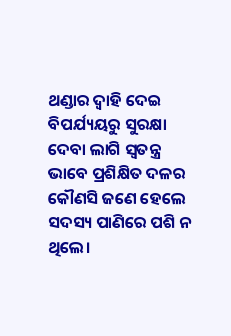ଥଣ୍ଡାର ଦ୍ବାହି ଦେଇ ବିପର୍ଯ୍ୟୟରୁ ସୁରକ୍ଷା ଦେବା ଲାଗି ସ୍ବତନ୍ତ୍ର ଭାବେ ପ୍ରଶିକ୍ଷିତ ଦଳର କୌଣସି ଜଣେ ହେଲେ ସଦସ୍ୟ ପାଣିରେ ପଶି ନ ଥିଲେ।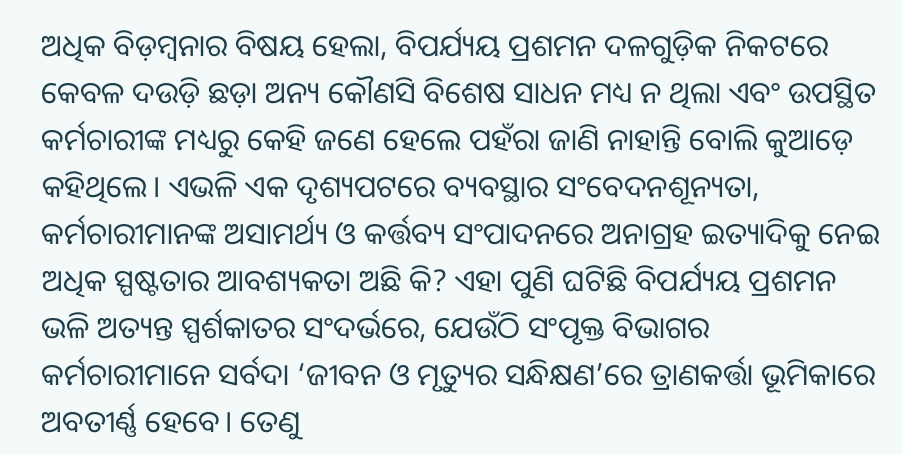ଅଧିକ ବିଡ଼ମ୍ବନାର ବିଷୟ ହେଲା, ବିପର୍ଯ୍ୟୟ ପ୍ରଶମନ ଦଳଗୁଡ଼ିକ ନିକଟରେ କେବଳ ଦଉଡ଼ି ଛଡ଼ା ଅନ୍ୟ କୌଣସି ବିଶେଷ ସାଧନ ମଧ୍ୟ ନ ଥିଲା ଏବଂ ଉପସ୍ଥିତ କର୍ମଚାରୀଙ୍କ ମଧ୍ୟରୁ କେହି ଜଣେ ହେଲେ ପହଁରା ଜାଣି ନାହାନ୍ତି ବୋଲି କୁଆଡ଼େ କହିଥିଲେ। ଏଭଳି ଏକ ଦୃଶ୍ୟପଟରେ ବ୍ୟବସ୍ଥାର ସଂବେଦନଶୂନ୍ୟତା, କର୍ମଚାରୀମାନଙ୍କ ଅସାମର୍ଥ୍ୟ ଓ କର୍ତ୍ତବ୍ୟ ସଂପାଦନରେ ଅନାଗ୍ରହ ଇତ୍ୟାଦିକୁ ନେଇ ଅଧିକ ସ୍ପଷ୍ଟତାର ଆବଶ୍ୟକତା ଅଛି କି? ଏହା ପୁଣି ଘଟିଛି ବିପର୍ଯ୍ୟୟ ପ୍ରଶମନ ଭଳି ଅତ୍ୟନ୍ତ ସ୍ପର୍ଶକାତର ସଂଦର୍ଭରେ, ଯେଉଁଠି ସଂପୃକ୍ତ ବିଭାଗର କର୍ମଚାରୀମାନେ ସର୍ବଦା ‘ଜୀବନ ଓ ମୃତ୍ୟୁର ସନ୍ଧିକ୍ଷଣ’ରେ ତ୍ରାଣକର୍ତ୍ତା ଭୂମିକାରେ ଅବତୀର୍ଣ୍ଣ ହେବେ। ତେଣୁ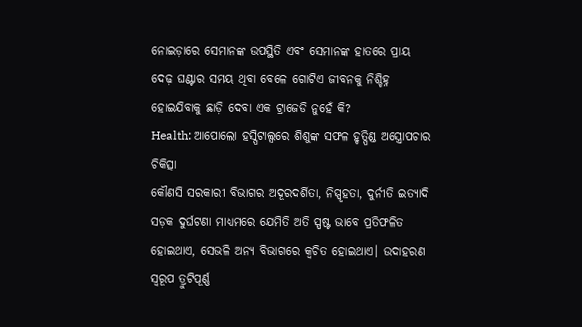ନୋଇଡ଼ାରେ ସେମାନଙ୍କ ଉପସ୍ଥିତି ଏବଂ ସେମାନଙ୍କ ହାତରେ ପ୍ରାୟ ଦେଢ଼ ଘଣ୍ଟାର ସମୟ ଥିବା ବେଳେ ଗୋଟିଏ ଜୀବନକୁ ନିଶ୍ଚିହ୍ନ ହୋଇଯିବାକୁ ଛାଡ଼ି ଦେବା ଏକ ଟ୍ରାଜେଡି ନୁହେଁ କି?
Health: ଆପୋଲୋ ହସ୍ପିଟାଲ୍ସରେ ଶିଶୁଙ୍କ ସଫଳ ହୃତ୍ପିଣ୍ଡ ଅସ୍ତ୍ରୋପଚାର ଚିକିତ୍ସା
କୌଣସି ସରକାରୀ ବିଭାଗର ଅଦୂରଦର୍ଶିତା, ନିସ୍ପୃହତା, ଦୁର୍ନୀତି ଇତ୍ୟାଦି ସଡ଼କ ଦୁର୍ଘଟଣା ମାଧ୍ୟମରେ ଯେମିତି ଅତି ସ୍ପଷ୍ଟ ଭାବେ ପ୍ରତିଫଳିତ ହୋଇଥାଏ, ସେଭଳି ଅନ୍ୟ ବିଭାଗରେ କ୍ବଚିତ ହୋଇଥାଏ। ଉଦାହରଣ ସ୍ବରୂପ ତ୍ରୁଟିପୂର୍ଣ୍ଣ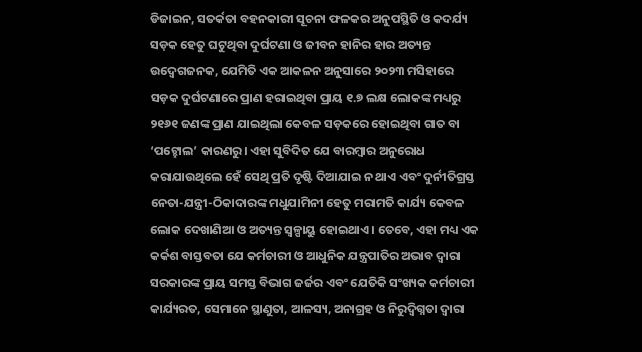ଡିଜାଇନ, ସତର୍କତା ବହନକାରୀ ସୂଚନା ଫଳକର ଅନୁପସ୍ଥିତି ଓ କଦର୍ଯ୍ୟ ସଡ଼କ ହେତୁ ଘଟୁଥିବା ଦୁର୍ଘଟଣା ଓ ଜୀବନ ହାନିର ହାର ଅତ୍ୟନ୍ତ ଉଦ୍ବେଗଜନକ, ଯେମିତି ଏକ ଆକଳନ ଅନୁସାରେ ୨୦୨୩ ମସିହାରେ ସଡ଼କ ଦୁର୍ଘଟଣାରେ ପ୍ରାଣ ହରାଇଥିବା ପ୍ରାୟ ୧.୭ ଲକ୍ଷ ଲୋକଙ୍କ ମଧ୍ୟରୁ ୨୧୬୧ ଜଣଙ୍କ ପ୍ରାଣ ଯାଇଥିଲା କେବଳ ସଡ଼କରେ ହୋଇଥିବା ଗାତ ବା ‘ପଟ୍ହୋଲ’ କାରଣରୁ। ଏହା ସୁବିଦିତ ଯେ ବାରମ୍ବାର ଅନୁରୋଧ କରାଯାଉଥିଲେ ହେଁ ସେଥି ପ୍ରତି ଦୃଷ୍ଟି ଦିଆଯାଇ ନ ଥାଏ ଏବଂ ଦୁର୍ନୀତିଗ୍ରସ୍ତ ନେତା-ଯନ୍ତ୍ରୀ-ଠିକାଦାରଙ୍କ ମଧୁଯାମିନୀ ହେତୁ ମରାମତି କାର୍ଯ୍ୟ କେବଳ ଲୋକ ଦେଖାଣିଆ ଓ ଅତ୍ୟନ୍ତ ସ୍ବଳ୍ପାୟୁ ହୋଇଥାଏ। ତେବେ, ଏହା ମଧ୍ୟ ଏକ କର୍କଶ ବାସ୍ତବତା ଯେ କର୍ମଚାରୀ ଓ ଆଧୁନିକ ଯନ୍ତ୍ରପାତିର ଅଭାବ ଦ୍ବାରା ସରକାରଙ୍କ ପ୍ରାୟ ସମସ୍ତ ବିଭାଗ ଜର୍ଜର ଏବଂ ଯେତିକି ସଂଖ୍ୟକ କର୍ମଚାରୀ କାର୍ଯ୍ୟରତ, ସେମାନେ ସ୍ଥାଣୁତା, ଆଳସ୍ୟ, ଅନାଗ୍ରହ ଓ ନିରୁଦ୍ବିଗ୍ନତା ଦ୍ବାରା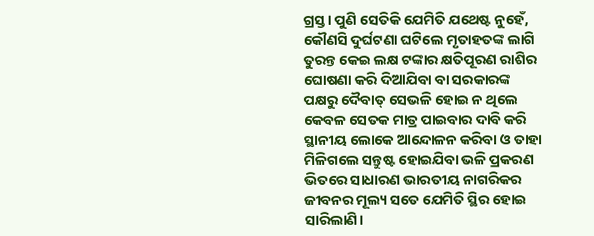ଗ୍ରସ୍ତ। ପୁଣି ସେତିକି ଯେମିତି ଯଥେଷ୍ଟ ନୁହେଁ, କୌଣସି ଦୁର୍ଘଟଣା ଘଟିଲେ ମୃତାହତଙ୍କ ଲାଗି ତୁରନ୍ତ କେଇ ଲକ୍ଷ ଟଙ୍କାର କ୍ଷତିପୂରଣ ରାଶିର ଘୋଷଣା କରି ଦିଆଯିବା ବା ସରକାରଙ୍କ ପକ୍ଷରୁ ଦୈବାତ୍ ସେଭଳି ହୋଇ ନ ଥିଲେ କେବଳ ସେତକ ମାତ୍ର ପାଇବାର ଦାବି କରି ସ୍ଥାନୀୟ ଲୋକେ ଆନ୍ଦୋଳନ କରିବା ଓ ତାହା ମିଳିଗଲେ ସନ୍ତୁଷ୍ଟ ହୋଇଯିବା ଭଳି ପ୍ରକରଣ ଭିତରେ ସାଧାରଣ ଭାରତୀୟ ନାଗରିକର ଜୀବନର ମୂଲ୍ୟ ସତେ ଯେମିତି ସ୍ଥିର ହୋଇ ସାରିଲାଣି।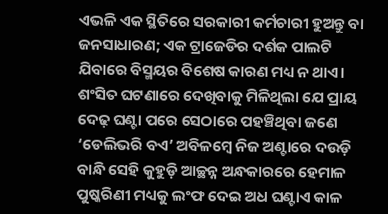ଏଭଳି ଏକ ସ୍ଥିତିରେ ସରକାରୀ କର୍ମଚାରୀ ହୁଅନ୍ତୁ ବା ଜନସାଧାରଣ; ଏକ ଟ୍ରାଜେଡିର ଦର୍ଶକ ପାଲଟି ଯିବାରେ ବିସ୍ମୟର ବିଶେଷ କାରଣ ମଧ୍ୟ ନ ଥାଏ।
ଶଂସିତ ଘଟଣାରେ ଦେଖିବାକୁ ମିଳିଥିଲା ଯେ ପ୍ରାୟ ଦେଢ଼ ଘଣ୍ଟା ପରେ ସେଠାରେ ପହଞ୍ଚିଥିବା ଜଣେ ‘ଡେଲିଭରି ବଏ’ ଅବିଳମ୍ବେ ନିଜ ଅଣ୍ଟାରେ ଦଉଡ଼ି ବାନ୍ଧି ସେହି କୁହୁଡ଼ି ଆଚ୍ଛନ୍ନ ଅନ୍ଧକାରରେ ହେମାଳ ପୁଷ୍କରିଣୀ ମଧ୍ୟକୁ ଲଂଫ ଦେଇ ଅଧ ଘଣ୍ଟାଏ କାଳ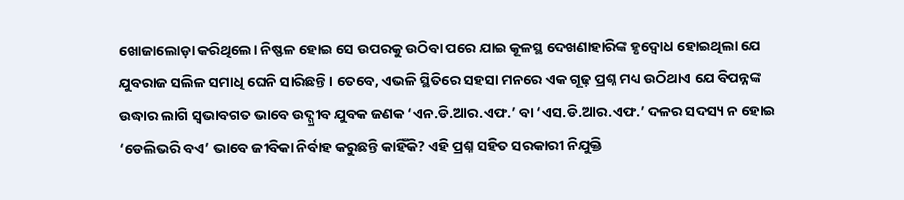ଖୋଜାଲୋଡ଼ା କରିଥିଲେ। ନିଷ୍ଫଳ ହୋଇ ସେ ଉପରକୁ ଉଠିବା ପରେ ଯାଇ କୂଳସ୍ଥ ଦେଖଣାହାରିଙ୍କ ହୃଦ୍ବୋଧ ହୋଇଥିଲା ଯେ ଯୁବରାଜ ସଲିଳ ସମାଧି ଘେନି ସାରିଛନ୍ତି। ତେବେ, ଏଭଳି ସ୍ଥିତିରେ ସହସା ମନରେ ଏକ ଗୂଢ଼ ପ୍ରଶ୍ନ ମଧ୍ୟ ଉଠିଥାଏ ଯେ ବିପନ୍ନଙ୍କ ଉଦ୍ଧାର ଲାଗି ସ୍ବଭାବଗତ ଭାବେ ଉଦ୍ଗ୍ରୀବ ଯୁବକ ଜଣକ ‘ଏନ.ଡି.ଆର.ଏଫ.’ ବା ‘ଏସ.ଡି.ଆର.ଏଫ.’ ଦଳର ସଦସ୍ୟ ନ ହୋଇ ‘ଡେଲିଭରି ବଏ’ ଭାବେ ଜୀବିକା ନିର୍ବାହ କରୁଛନ୍ତି କାହିଁକି? ଏହି ପ୍ରଶ୍ନ ସହିତ ସରକାରୀ ନିଯୁକ୍ତି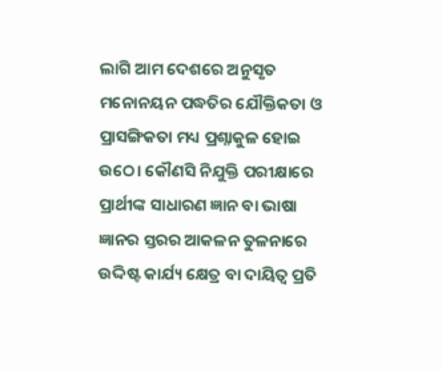ଲାଗି ଆମ ଦେଶରେ ଅନୁସୃତ ମନୋନୟନ ପଦ୍ଧତିର ଯୌକ୍ତିକତା ଓ ପ୍ରାସଙ୍ଗିକତା ମଧ୍ୟ ପ୍ରଶ୍ନାକୁଳ ହୋଇ ଉଠେ। କୌଣସି ନିଯୁକ୍ତି ପରୀକ୍ଷାରେ ପ୍ରାର୍ଥୀଙ୍କ ସାଧାରଣ ଜ୍ଞାନ ବା ଭାଷା ଜ୍ଞାନର ସ୍ତରର ଆକଳନ ତୁଳନାରେ ଉଦ୍ଦିଷ୍ଟ କାର୍ଯ୍ୟ କ୍ଷେତ୍ର ବା ଦାୟିତ୍ବ ପ୍ରତି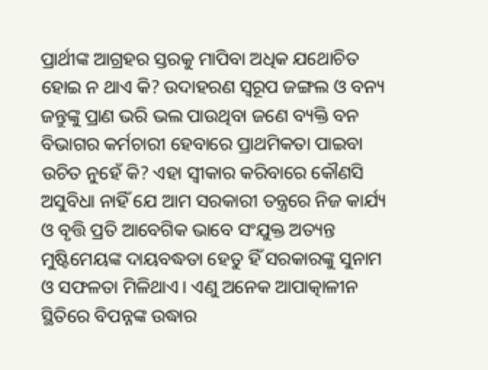ପ୍ରାର୍ଥୀଙ୍କ ଆଗ୍ରହର ସ୍ତରକୁ ମାପିବା ଅଧିକ ଯଥୋଚିତ ହୋଇ ନ ଥାଏ କି? ଉଦାହରଣ ସ୍ବରୂପ ଜଙ୍ଗଲ ଓ ବନ୍ୟ ଜନ୍ତୁଙ୍କୁ ପ୍ରାଣ ଭରି ଭଲ ପାଉଥିବା ଜଣେ ବ୍ୟକ୍ତି ବନ ବିଭାଗର କର୍ମଚାରୀ ହେବାରେ ପ୍ରାଥମିକତା ପାଇବା ଉଚିତ ନୁହେଁ କି? ଏହା ସ୍ବୀକାର କରିବାରେ କୌଣସି ଅସୁବିଧା ନାହିଁ ଯେ ଆମ ସରକାରୀ ତନ୍ତ୍ରରେ ନିଜ କାର୍ଯ୍ୟ ଓ ବୃତ୍ତି ପ୍ରତି ଆବେଗିକ ଭାବେ ସଂଯୁକ୍ତ ଅତ୍ୟନ୍ତ ମୁଷ୍ଟିମେୟଙ୍କ ଦାୟବଦ୍ଧତା ହେତୁ ହିଁ ସରକାରଙ୍କୁ ସୁନାମ ଓ ସଫଳତା ମିଳିଥାଏ। ଏଣୁ ଅନେକ ଆପାତ୍କାଳୀନ ସ୍ଥିତିରେ ବିପନ୍ନଙ୍କ ଉଦ୍ଧାର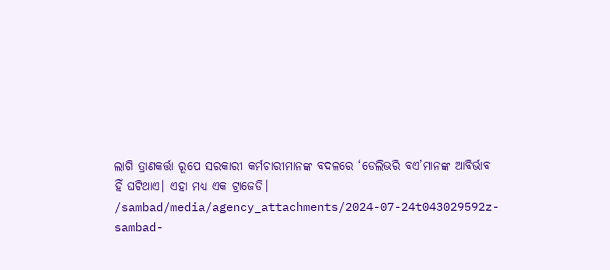ଲାଗି ତ୍ରାଣକର୍ତ୍ତା ରୂପେ ସରକାରୀ କର୍ମଚାରୀମାନଙ୍କ ବଦଳରେ ‘ଡେଲିଭରି ବଏ’ମାନଙ୍କ ଆବିର୍ଭାବ ହିଁ ଘଟିଥାଏ। ଏହା ମଧ୍ୟ ଏକ ଟ୍ରାଜେଡି।
/sambad/media/agency_attachments/2024-07-24t043029592z-sambad-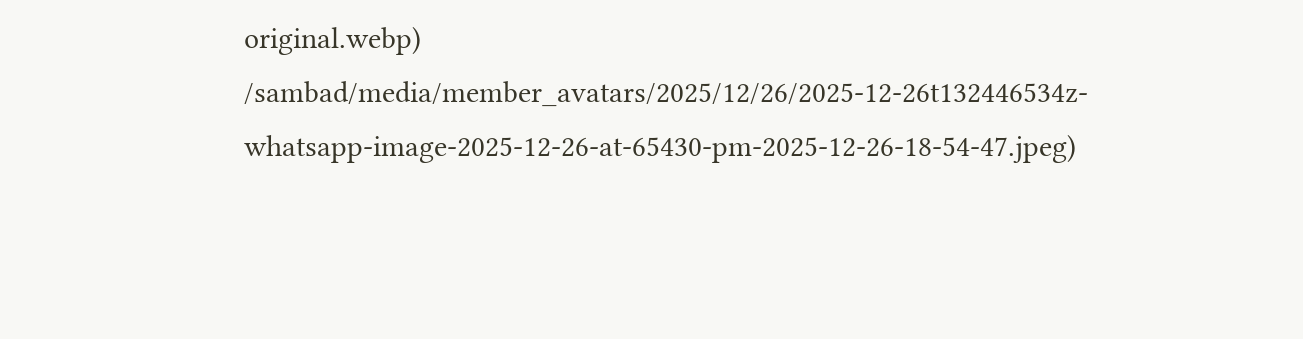original.webp)
/sambad/media/member_avatars/2025/12/26/2025-12-26t132446534z-whatsapp-image-2025-12-26-at-65430-pm-2025-12-26-18-54-47.jpeg)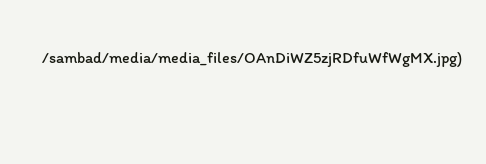/sambad/media/media_files/OAnDiWZ5zjRDfuWfWgMX.jpg)